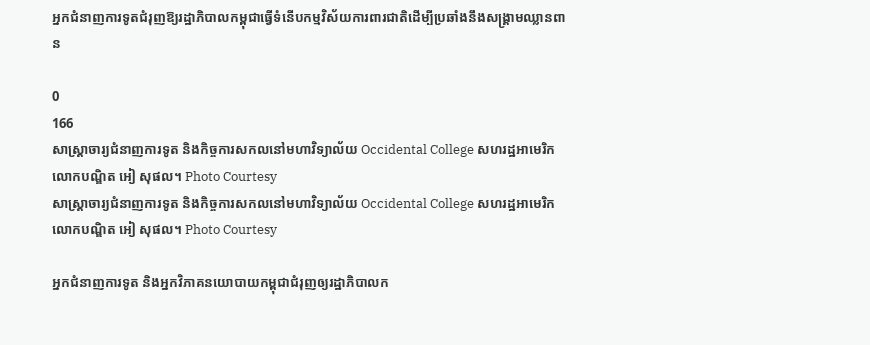អ្នកជំនាញការទូតជំរុញឱ្យរដ្ឋាភិបាលកម្ពុជាធ្វើទំនើបកម្មវិស័យការពារជាតិដើម្បីប្រឆាំងនឹងសង្គ្រាមឈ្លានពាន

0
166
សាស្ត្រាចារ្យជំនាញការទូត និងកិច្ចការសកលនៅមហាវិទ្យាល័យ Occidental College សហរដ្ឋអាមេរិក លោកបណ្ឌិត អៀ សុផល។ Photo Courtesy
សាស្ត្រាចារ្យជំនាញការទូត និងកិច្ចការសកលនៅមហាវិទ្យាល័យ Occidental College សហរដ្ឋអាមេរិក លោកបណ្ឌិត អៀ សុផល។ Photo Courtesy

អ្នកជំនាញការទូត និងអ្នកវិភាគនយោបាយកម្ពុជាជំរុញឲ្យរដ្ឋាភិបាលក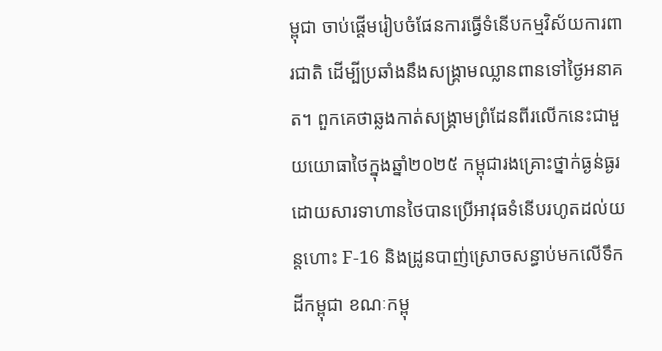ម្ពុជា ចាប់ផ្តើមរៀបចំផែនការធ្វើទំនើបកម្មវិស័យការពារជាតិ ដើម្បីប្រឆាំងនឹងសង្គ្រាមឈ្លានពានទៅថ្ងៃអនាគត។ ពួកគេថាឆ្លងកាត់សង្គ្រាមព្រំដែនពីរលើកនេះជាមួយយោធាថៃក្នុងឆ្នាំ២០២៥ កម្ពុជារងគ្រោះថ្នាក់ធ្ងន់ធ្ងរ ដោយសារទាហានថៃបានប្រើអាវុធទំនើបរហូតដល់យន្តហោះ F-16 និងដ្រូនបាញ់ស្រោចសន្ធាប់មកលើទឹកដីកម្ពុជា ខណៈកម្ពុ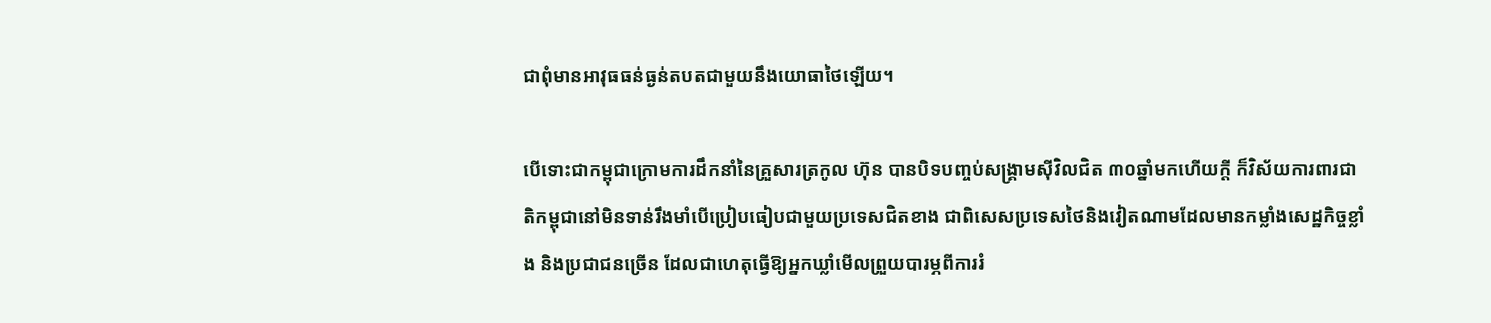ជាពុំមានអាវុធធន់ធ្ងន់តបតជាមួយនឹងយោធាថៃឡើយ។

បើទោះជាកម្ពុជាក្រោមការដឹកនាំនៃគ្រួសារត្រកូល ហ៊ុន បានបិទបញ្ចប់សង្គ្រាមស៊ីវិលជិត ៣០ឆ្នាំមកហើយក្តី ក៏វិស័យការពារជាតិកម្ពុជានៅមិនទាន់រឹងមាំបើប្រៀបធៀបជាមួយប្រទេសជិតខាង ជាពិសេសប្រទេសថៃនិងវៀតណាមដែលមានកម្លាំងសេដ្ឋកិច្ចខ្លាំង និងប្រជាជនច្រើន ដែលជាហេតុធ្វើឱ្យអ្នកឃ្លាំមើលព្រួយបារម្ភពីការរំ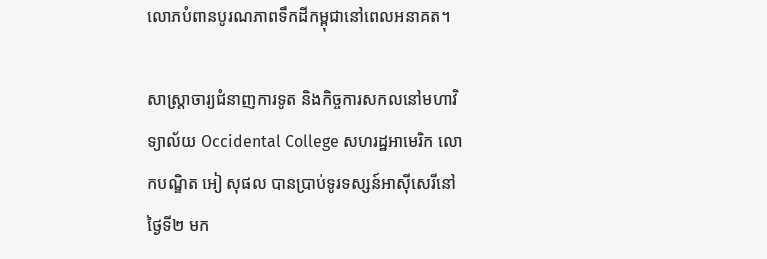លោភបំពានបូរណភាពទឹកដីកម្ពុជានៅពេលអនាគត។

សាស្ត្រាចារ្យជំនាញការទូត និងកិច្ចការសកលនៅមហាវិទ្យាល័យ Occidental College សហរដ្ឋអាមេរិក លោកបណ្ឌិត អៀ សុផល បានប្រាប់ទូរទស្សន៍អាស៊ីសេរីនៅថ្ងៃទី២ មក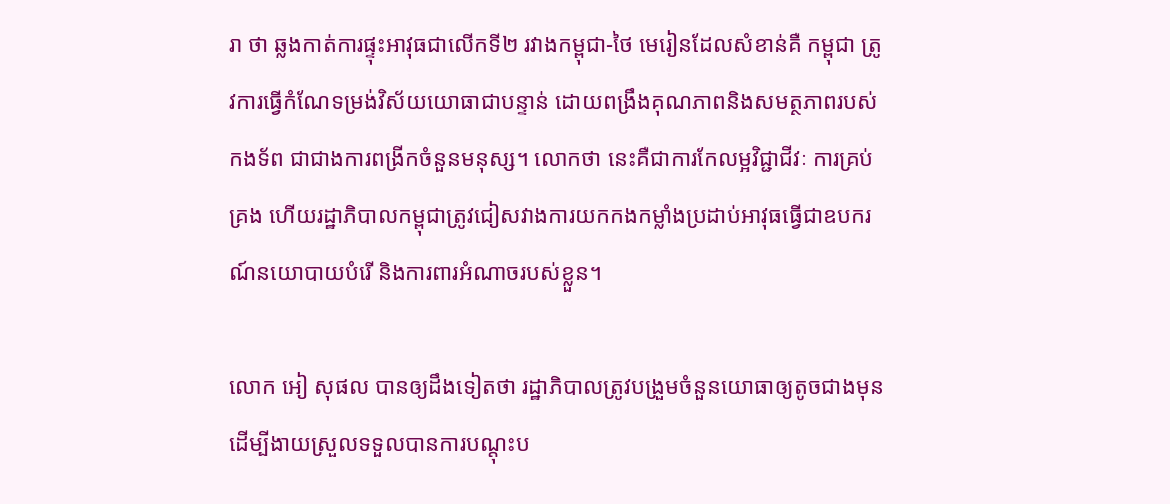រា ថា ឆ្លងកាត់ការផ្ទុះអាវុធជាលើកទី២ រវាងកម្ពុជា-ថៃ មេរៀនដែលសំខាន់គឺ កម្ពុជា ត្រូវការធ្វើកំណែទម្រង់វិស័យយោធាជាបន្ទាន់ ដោយពង្រឹងគុណភាពនិងសមត្ថភាពរបស់កងទ័ព ជាជាងការពង្រីកចំនួនមនុស្ស។ លោកថា នេះគឺជាការកែលម្អវិជ្ជាជីវៈ ការគ្រប់គ្រង ហើយរដ្ឋាភិបាលកម្ពុជាត្រូវជៀសវាងការយកកងកម្លាំងប្រដាប់អាវុធធ្វើជាឧបករណ៍នយោបាយបំរើ និងការពារអំណាចរបស់ខ្លួន។

លោក អៀ សុផល បានឲ្យដឹងទៀតថា រដ្ឋាភិបាលត្រូវបង្រួមចំនួនយោធាឲ្យតូចជាងមុន ដើម្បីងាយស្រួលទទួលបានការបណ្តុះប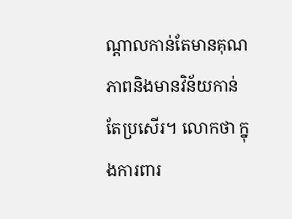ណ្តាលកាន់តែមានគុណភាពនិងមានវិន័យកាន់តែប្រសើរ។ លោកថា ក្នុងការពារ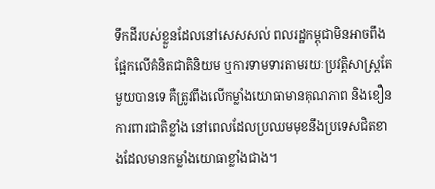ទឹកដីរបស់ខ្លួនដែលនៅសេសសល់ ពលរដ្ឋកម្ពុជាមិនអាចពឹងផ្អែកលើគំនិតជាតិនិយម ឬការទាមទារតាមរយៈប្រវត្តិសាស្ត្រតែមួយបានទេ គឺត្រូវពឹងលើកម្លាំងយោធាមានគុណភាព និងខឿនការពារជាតិខ្លាំង នៅពេលដែលប្រឈមមុខនឹងប្រទេសជិតខាងដែលមានកម្លាំងយោធាខ្លាំងជាង។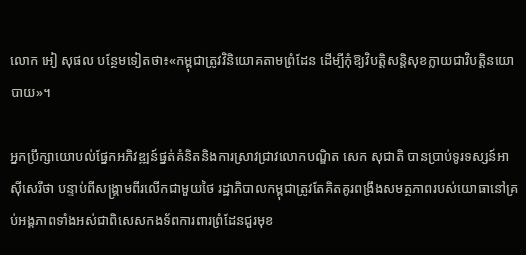លោក អៀ សុផល បន្ថែមទៀតថា៖«កម្ពុជាត្រូវវិនិយោគតាមព្រំដែន ដើម្បីកុំឱ្យវិបត្តិសន្តិសុខក្លាយជាវិបត្តិនយោបាយ»។

អ្នកប្រឹក្សាយោបល់ផ្នែកអភិវឌ្ឍន៍ផ្នត់គំនិតនិងការស្រាវជ្រាវលោកបណ្ឌិត សេក សុជាតិ បានប្រាប់ទូរទស្សន៍អាស៊ីសេរីថា បន្ទាប់ពីសង្គ្រាមពីរលើកជាមួយថៃ រដ្ឋាភិបាលកម្ពុជាត្រូវតែគិតគូរពង្រឹងសមត្ថភាពរបស់យោធានៅគ្រប់អង្គភាពទាំងអស់ជាពិសេសកងទ័ពការពារព្រំដែនជួរមុខ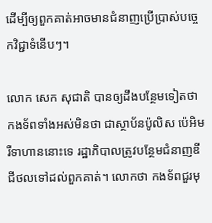ដើម្បីឲ្យពួកគាត់អាចមានជំនាញប្រើប្រាស់បច្ចេកវិជ្ជាទំនើបៗ។

លោក សេក សុជាតិ បានឲ្យដឹងបន្ថែមទៀតថា កងទ័ពទាំងអស់មិនថា ជាស្ថាប័នប៉ូលិស ប៉េអិម រឺទាហាននោះទេ រដ្ឋាភិបាលត្រូវបន្ថែមជំនាញឌីជីថលទៅដល់ពួកគាត់។ លោកថា កងទ័ពជួរមុ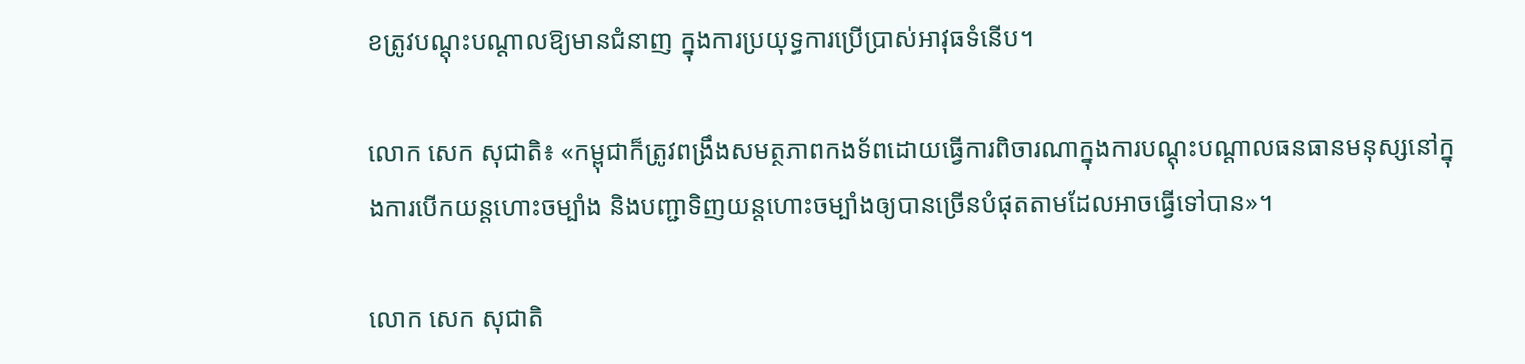ខត្រូវបណ្តុះបណ្តាលឱ្យមានជំនាញ ក្នុងការប្រយុទ្ធការប្រើប្រាស់អាវុធទំនើប។

លោក សេក សុជាតិ៖ «កម្ពុជាក៏ត្រូវពង្រឹងសមត្ថភាពកងទ័ពដោយធ្វើការពិចារណាក្នុងការបណ្តុះបណ្តាលធនធានមនុស្សនៅក្នុងការបើកយន្តហោះចម្បាំង និងបញ្ជាទិញយន្តហោះចម្បាំងឲ្យបានច្រើនបំផុតតាមដែលអាចធ្វើទៅបាន»។

លោក សេក សុជាតិ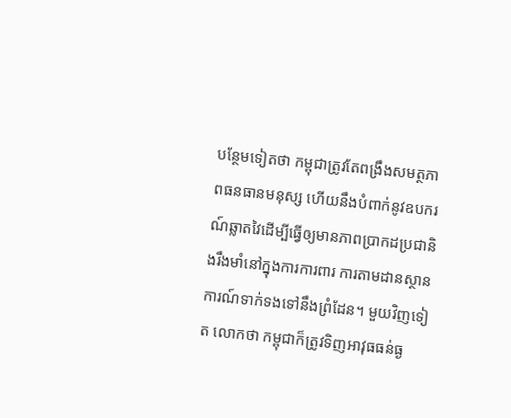បន្ថែមទៀតថា កម្ពុជាត្រូវតែពង្រឹងសមត្ថភាពធនធានមនុស្ស ហើយនឹងបំពាក់នូវឧបករណ៍ឆ្លាតវៃដើម្បីធ្វើឲ្យមានភាពប្រាកដប្រជានិងរឹងមាំនៅក្នុងការការពារ ការតាមដានស្ថានការណ៍ទាក់ទងទៅនឹងព្រំដែន។ មួយវិញទៀត លោកថា កម្ពុជាក៏ត្រូវទិញអាវុធធន់ធ្ង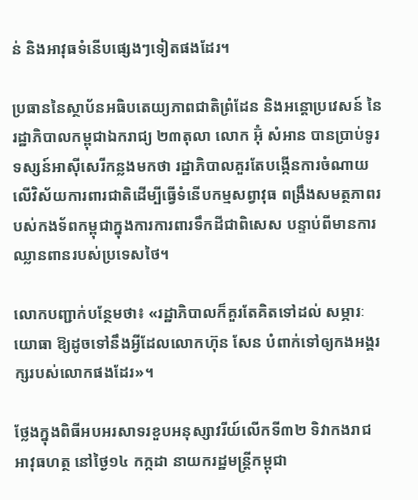ន់ និងអាវុធទំនើបផ្សេងៗទៀតផងដែរ។

ប្រធាននៃស្ថាប័នអធិបតេយ្យភាពជាតិព្រំដែន និងអន្តោប្រវេសន៍ នៃរដ្ឋាភិបាលកម្ពុជាឯករាជ្យ ២៣តុលា លោក អ៊ុំ សំអាន បានប្រាប់ទូរទស្សន៍អាស៊ីសេរីកន្លងមកថា រដ្ឋាភិបាលគួរតែបង្កើនការចំណាយលើវិស័យការពារជាតិដើម្បីធ្វើទំនើបកម្មសព្វាវុធ ពង្រឹងសមត្ថភាពរបស់កងទ័ពកម្ពុជាក្នុងការការពារទឹកដីជាពិសេស បន្ទាប់ពីមានការឈ្លានពានរបស់ប្រទេសថៃ។

លោកបញ្ជាក់បន្ថែមថា៖ «រដ្ឋាភិបាលក៏គួរតែគិតទៅដល់ សម្ភារៈយោធា ឱ្យដូចទៅនឹងអ្វីដែលលោកហ៊ុន សែន បំពាក់ទៅឲ្យកងអង្គរក្សរបស់លោកផងដែរ»។

ថ្លែងក្នុងពិធីអបអរសាទរខួបអនុស្សាវរីយ៍លើកទី៣២ ទិវាកងរាជអាវុធហត្ថ នៅថ្ងៃ១៤ កក្កដា នាយករដ្ឋមន្ត្រីកម្ពុជា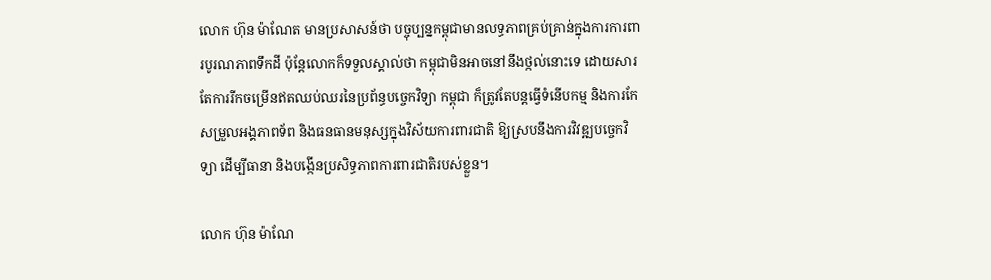លោក ហ៊ុន ម៉ាណែត មានប្រសាសន៍ថា បច្ចុប្បន្នកម្ពុជាមានលទ្ធភាពគ្រប់គ្រាន់ក្នុងការការពារបូរណភាពទឹកដី ប៉ុន្តែលោកក៏ទទួលស្គាល់ថា កម្ពុជាមិនអាចនៅនឹងថ្កល់នោះទេ ដោយសារតែការរីកចម្រើនឥតឈប់ឈរនៃប្រព័ន្ធបច្ចេកវិទ្យា កម្ពុជា ក៏ត្រូវតែបន្តធ្វើទំនើបកម្ម និងការកែសម្រួលអង្គភាពទ័ព និងធនធានមនុស្សក្នុងវិស័យការពារជាតិ ឱ្យស្របនឹងការវិវឌ្ឍបច្ចេកវិទ្យា ដើម្បីធានា និងបង្កើនប្រសិទ្ធភាពការពារជាតិរបស់ខ្លួន។

លោក ហ៊ុន ម៉ាណែ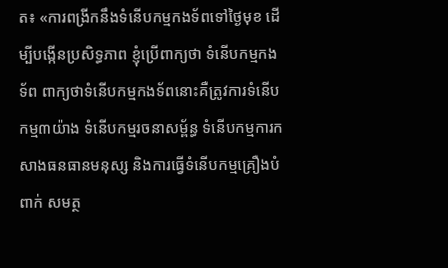ត៖ «ការពង្រីកនឹងទំនើបកម្មកងទ័ពទៅថ្ងៃមុខ ដើម្បីបង្កើនប្រសិទ្ធភាព ខ្ញុំប្រើពាក្យថា ទំនើបកម្មកងទ័ព ពាក្យថាទំនើបកម្មកងទ័ពនោះគឺត្រូវការទំនើបកម្ម៣យ៉ាង ទំនើបកម្មរចនាសម្ព័ន្ធ ទំនើបកម្មការកសាងធនធានមនុស្ស និងការធ្វើទំនើបកម្មគ្រឿងបំពាក់ សមត្ថ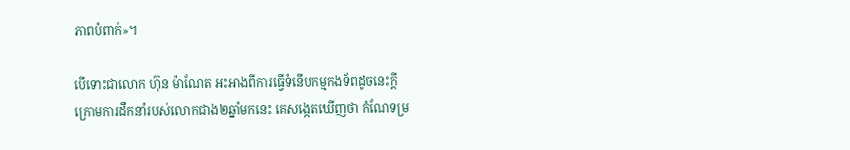ភាពបំពាក់»។

បើទោះជាលោក ហ៊ុន ម៉ាណែត អះអាងពីការធ្វើទំនើបកម្មកងទ័ពដូចនេះក្តី ក្រោមការដឹកនាំរបស់លោកជាង២ឆ្នាំមកនេះ គេសង្កេតឃើញថា កំណែទម្រ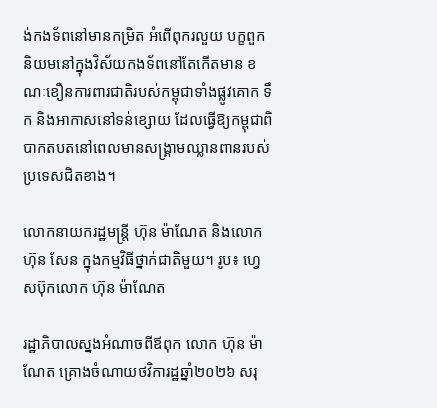ង់កងទ័ពនៅមានកម្រិត អំពើពុករលួយ បក្ខពួកនិយមនៅក្នុងវិស័យកងទ័ពនៅតែកើតមាន ខណៈខឿនការពារជាតិរបស់កម្ពុជាទាំងផ្លូវគោក ទឹក និងអាកាសនៅទន់ខ្សោយ ដែលធ្វើឱ្យកម្ពុជាពិបាកតបតនៅពេលមានសង្គ្រាមឈ្លានពានរបស់ប្រទេសជិតខាង។

លោកនាយករដ្ឋមន្ត្រី ហ៊ុន ម៉ាណែត និងលោក ហ៊ុន សែន ក្នុងកម្មវិធីថ្នាក់ជាតិមួយ។ រូប៖ ហ្វេសប៊ុកលោក ហ៊ុន ម៉ាណែត

រដ្ឋាភិបាលស្នងអំណាចពីឪពុក លោក ហ៊ុន ម៉ាណែត គ្រោងចំណាយថវិការដ្ឋឆ្នាំ២០២៦ សរុ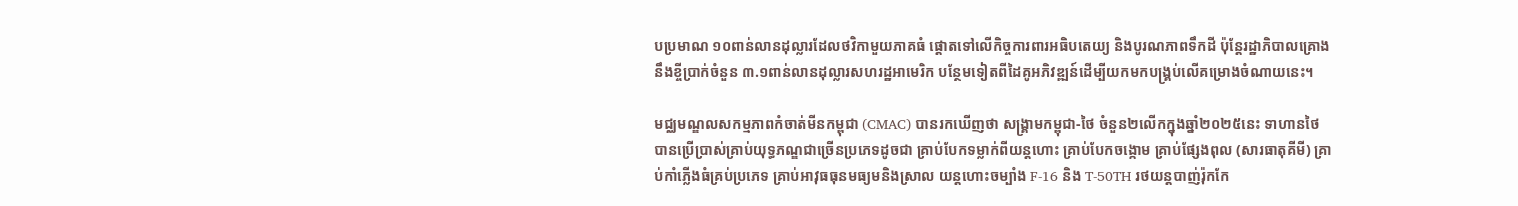បប្រមាណ ១០ពាន់លានដុល្លារដែលថវិកាមួយភាគធំ ផ្ដោតទៅលើកិច្ចការពារអធិបតេយ្យ និងបូរណភាពទឹកដី ប៉ុន្តែរដ្ឋាភិបាលគ្រោងនឹងខ្ចីប្រាក់ចំនួន ៣.១ពាន់លានដុល្លារសហរដ្ឋអាមេរិក បន្ថែមទៀតពីដៃគូអភិវឌ្ឍន៍ដើម្បីយកមកបង្គ្រប់លើគម្រោងចំណាយនេះ។

មជ្ឈមណ្ឌលសកម្មភាពកំចាត់មីនកម្ពុជា (CMAC) បានរកឃើញថា សង្គ្រាមកម្ពុជា-ថៃ ចំនួន២លើកក្នុងឆ្នាំ២០២៥នេះ ទាហានថៃបានប្រើប្រាស់គ្រាប់យុទ្ធភណ្ឌជាច្រើនប្រភេទដូចជា គ្រាប់បែកទម្លាក់ពីយន្តហោះ គ្រាប់បែកចង្កោម គ្រាប់ផ្សែងពុល (សារធាតុគីមី) គ្រាប់កាំភ្លើងធំគ្រប់ប្រភេទ គ្រាប់អាវុធធុនមធ្យមនិងស្រាល យន្តហោះចម្បាំង F-16 និង T-50TH រថយន្តបាញ់រ៉ុកកែ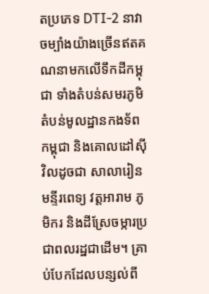តប្រភេទ DTI-2 នាវាចម្បាំងយ៉ាងច្រើនឥតគណនាមកលើទឹកដីកម្ពុជា ទាំងតំបន់សមរភូមិ តំបន់មូលដ្ឋានកងទ័ពកម្ពុជា និងគោលដៅស៊ីវិលដូចជា សាលារៀន មន្ទីរពេទ្យ វត្តអារាម ភូមិករ និងដីស្រែចម្ការប្រជាពលរដ្ឋជាដើម។ គ្រាប់បែកដែលបន្សល់ពី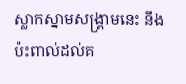ស្លាកស្នាមសង្គ្រាមនេះ នឹងប៉ះពាល់ដល់គ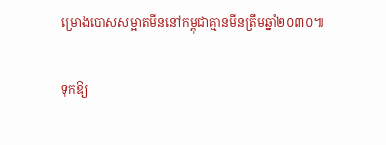ម្រោងបោសសម្អាតមីននៅកម្ពុជាគ្មានមីនត្រឹមឆ្នាំ២០៣០៕

ទុកឱ្យ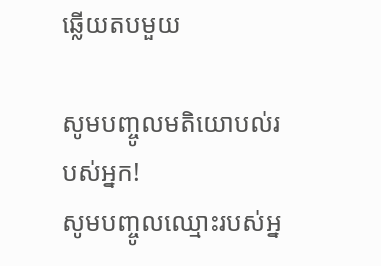ឆ្លើយតបមួយ

សូមបញ្ចូលមតិយោបល់របស់អ្នក!
សូមបញ្ចូលឈ្មោះរបស់អ្ន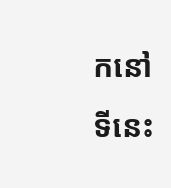កនៅទីនេះ